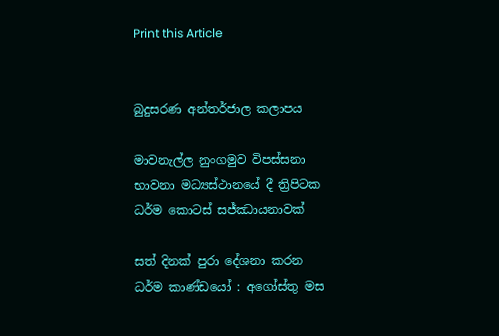Print this Article


බුදුසරණ අන්තර්ජාල කලාපය

මාවනැල්ල නුංගමුව විපස්සනා භාවනා මධ්‍යස්ථානයේ දී ත්‍රිපිටක ධර්ම කොටස් සජ්ඣායනාවක්

සත් දිනක් පුරා දේශනා කරන ධර්ම කාණ්ඩයෝ : අගෝස්තු මස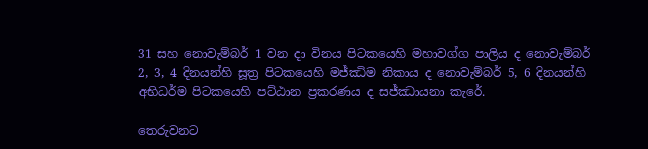31 සහ නොවැම්බර් 1 වන දා විනය පිටකයෙහි මහාවග්ග පාලිය ද නොවැම්බර් 2, 3, 4 දිනයන්හි සූත්‍ර පිටකයෙහි මජ්ඣිම නිකාය ද නොවැම්බර් 5, 6 දිනයන්හි අභිධර්ම පිටකයෙහි පට්ඨාන ප්‍රකරණය ද සජ්ඣායනා කැරේ.

තෙරුවනට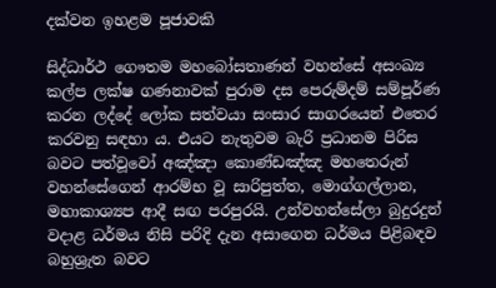දක්වන ඉහළම පූජාවකි

සිද්ධාර්ථ ගෞතම මහබෝසතාණන් වහන්සේ අසංඛ්‍ය කල්ප ලක්ෂ ගණනාවක් පුරාම දස පෙරුම්දම් සම්පූර්ණ කරන ලද්දේ ලෝක සත්වයා සංසාර සාගරයෙන් එතෙර කරවනු සඳහා ය. එයට නැතුවම බැරි ප්‍රධානම පිරිස බවට පත්වූවෝ අඤ්ඤා කොණ්ඩඤ්ඤ මහතෙරුන් වහන්සේගෙන් ආරම්භ වූ සාරිපුත්ත, මොග්ගල්ලාන, මහාකාශ්‍යප ආදී සඟ පරපුරයි. උන්වහන්සේලා බුදුරදුන් වදාළ ධර්මය නිසි පරිදි දැන අසාගෙන ධර්මය පිළිබඳව බහුශ්‍රැත බවට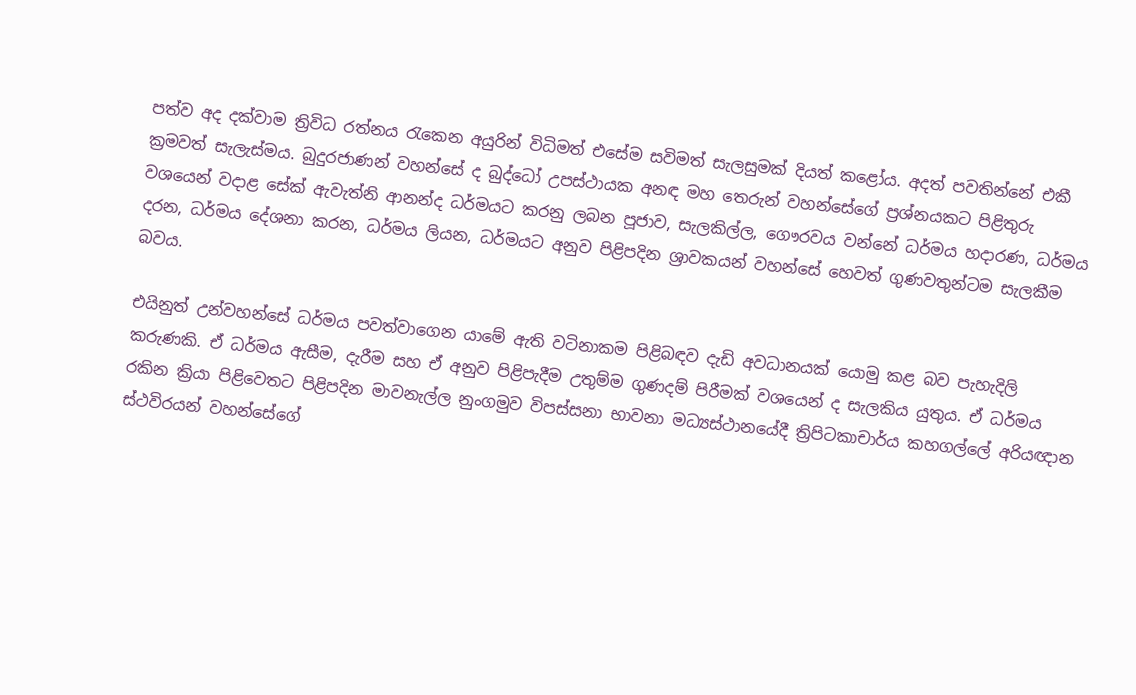පත්ව අද දක්වාම ත්‍රිවිධ රත්නය රැකෙන අයුරින් විධිමත් එසේම සවිමත් සැලසුමක් දියත් කළෝය. අදත් පවතින්නේ එකී ක්‍රමවත් සැලැස්මය. බුදුරජාණන් වහන්සේ ද බුද්ධෝ උපස්ථායක අනඳ මහ තෙරුන් වහන්සේගේ ප්‍රශ්නයකට පිළිතුරු වශයෙන් වදාළ සේක් ඇවැත්නි ආනන්ද ධර්මයට කරනු ලබන පූජාව, සැලකිල්ල, ගෞරවය වන්නේ ධර්මය හදාරණ, ධර්මය දරන, ධර්මය දේශනා කරන, ධර්මය ලියන, ධර්මයට අනුව පිළිපදින ශ්‍රාවකයන් වහන්සේ හෙවත් ගුණවතුන්ටම සැලකීම බවය.

එයිනුත් උන්වහන්සේ ධර්මය පවත්වාගෙන යාමේ ඇති වටිනාකම පිළිබඳව දැඩි අවධානයක් යොමු කළ බව පැහැදිලි කරුණකි. ඒ ධර්මය ඇසීම, දැරීම සහ ඒ අනුව පිළිපැදීම උතුම්ම ගුණදම් පිරීමක් වශයෙන් ද සැලකිය යුතුය. ඒ ධර්මය රකින ක්‍රියා පිළිවෙතට පිළිපදින මාවනැල්ල නුංගමුව විපස්සනා භාවනා මධ්‍යස්ථානයේදී ත්‍රිපිටකාචාර්ය කහගල්ලේ අරියඥාන ස්ථවිරයන් වහන්සේගේ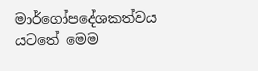මාර්ගෝපදේශකත්වය යටතේ මෙම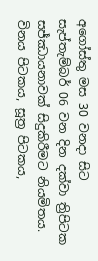අගෝස්තු මස 30 වනදා සිට සැප්තැම්බර් 06 වන දින දක්වා ත්‍රිපිටක සජ්ඣායනාවක් සිදුකිරීමට නියමිතය. විනය පිටකය, සූත්‍ර පිටකය,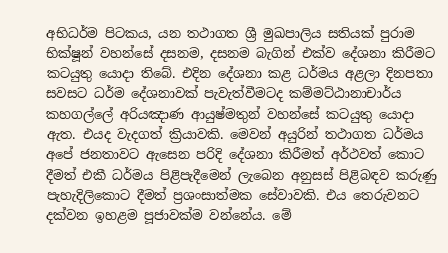අභිධර්ම පිටකය, යන තථාගත ශ්‍රී මුඛපාලිය සතියක් පුරාම භික්ෂූන් වහන්සේ දසනම, දසනම බැගින් එක්ව දේශනා කිරීමට කටයුතු යොදා තිබේ. එදින දේශනා කළ ධර්මය අළලා දිනපතා සවසට ධර්ම දේශනාවක් පැවැත්වීමටද කම්මට්ඨානාචාර්ය කහගල්ලේ අරියඤාණ ආයුෂ්මතුන් වහන්සේ කටයුතු යොදා ඇත. එයද වැදගත් ක්‍රියාවකි. මෙවන් අයුරින් තථාගත ධර්මය අපේ ජනතාවට ඇසෙන පරිදි දේශනා කිරීමත් අර්ථවත් කොට දීමත් එකී ධර්මය පිළිපැදීමෙන් ලැබෙන අනුසස් පිළිබඳව කරුණු පැහැදිලිකොට දීමත් ප්‍රශංසාත්මක සේවාවකි. එය තෙරුවනට දක්වන ඉහළම පූජාවක්ම වන්නේය. මේ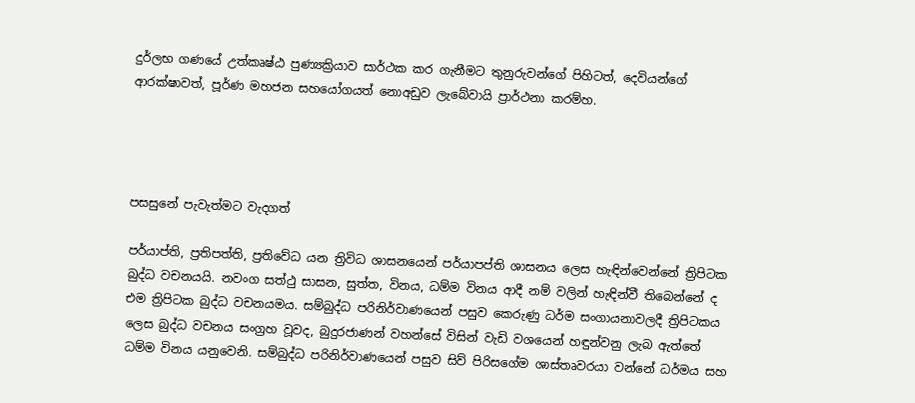දුර්ලභ ගණයේ උත්කෘෂ්ඨ පුණ්‍යක්‍රියාව සාර්ථක කර ගැනීමට තුනුරුවන්ගේ පිහිටත්, දෙවියන්ගේ ආරක්ෂාවත්, පූර්ණ මහජන සහයෝගයත් නොඅඩුව ලැබේවායි ප්‍රාර්ථනා කරම්හ.




පසසුනේ පැවැත්මට වැදගත්

පර්යාප්ති, ප්‍රතිපත්ති, ප්‍රතිවේධ යන ත්‍රිවිධ ශාසනයෙන් පර්යාපප්ති ශාසනය ලෙස හැඳින්වෙන්නේ ත්‍රිපිටක බුද්ධ වචනයයි. නවංග සත්ථු සාසන, සුත්ත, විනය, ධම්ම විනය ආදී නම් වලින් හැඳින්වී තිබෙන්නේ ද එම ත්‍රිපිටක බුද්ධ වචනයමය. සම්බුද්ධ පරිනිර්වාණයෙන් පසුව කෙරුණු ධර්ම සංගායනාවලදී ත්‍රිපිටකය ලෙස බුද්ධ වචනය සංග්‍රහ වූවද, බුදුරජාණන් වහන්සේ විසින් වැඩි වශයෙන් හඳුන්වනු ලැබ ඇත්තේ ධම්ම විනය යනුවෙනි. සම්බුද්ධ පරිනිර්වාණයෙන් පසුව සිව් පිරිසගේම ශාස්තෘවරයා වන්නේ ධර්මය සහ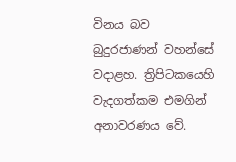විනය බව බුදුරජාණන් වහන්සේ වදාළහ. ත්‍රිපිටකයෙහි වැදගත්කම එමගින් අනාවරණය වේ.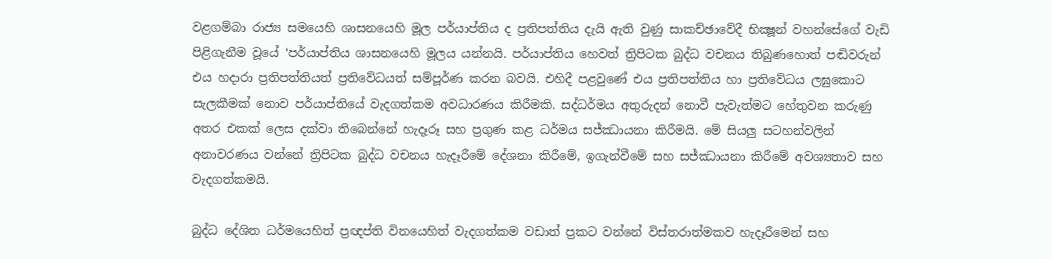වළගම්බා රාජ්‍ය සමයෙහි ශාසනයෙහි මූල පර්යාප්තිය ද ප්‍රතිපත්තිය දැයි ඇති වුණු සාකච්ඡාවේදී භික්‍ෂූන් වහන්සේගේ වැඩි පිළිගැනීම වූයේ ‘පර්යාප්තිය ශාසනයෙහි මූලය යන්නයි. පර්යාප්තිය හෙවත් ත්‍රිපිටක බුද්ධ වචනය තිබුණහොත් පඬිවරුන් එය හදාරා ප්‍රතිපත්තියත් ප්‍රතිවේධයත් සම්පූර්ණ කරන බවයි. එහිදී පළවුණේ එය ප්‍රතිපත්තිය හා ප්‍රතිවේධය ලඝුකොට සැලකීමක් නොව පර්යාප්තියේ වැදගත්කම අවධාරණය කිරීමකි. සද්ධර්මය අතුරුදන් නොවී පැවැත්මට හේතුවන කරුණු අතර එකක් ලෙස දක්වා තිබෙන්නේ හැදෑරූ සහ ප්‍රගුණ කළ ධර්මය සජ්ඣායනා කිරීමයි. මේ සියලු සටහන්වලින් අනාවරණය වන්නේ ත්‍රිපිටක බුද්ධ වචනය හැදෑරීමේ දේශනා කිරීමේ, ඉගැන්වීමේ සහ සජ්ඣායනා කිරීමේ අවශ්‍යතාව සහ වැදගත්කමයි.

බුද්ධ දේශිත ධර්මයෙහිත් ප්‍රඥප්ති විනයෙහිත් වැදගත්කම වඩාත් ප්‍රකට වන්නේ විස්තරාත්මකව හැදෑරීමෙන් සහ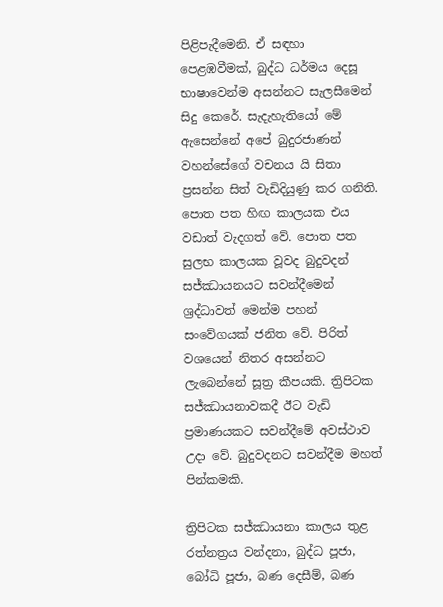පිළිපැදීමෙනි. ඒ සඳහා පෙළඹවීමක්, බුද්ධ ධර්මය දෙසූ භාෂාවෙන්ම අසන්නට සැලසීමෙන් සිදු කෙරේ. සැදැහැතියෝ මේ ඇසෙන්නේ අපේ බුදුරජාණන් වහන්සේගේ වචනය යි සිතා ප්‍රසන්න සිත් වැඩිදියුණු කර ගනිති. පොත පත හිඟ කාලයක එය වඩාත් වැදගත් වේ. පොත පත සුලභ කාලයක වූවද බුදුවදන් සජ්ඣායනයට සවන්දීමෙන් ශ්‍රද්ධාවත් මෙන්ම පහන් සංවේගයක් ජනිත වේ. පිරිත් වශයෙන් නිතර අසන්නට ලැබෙන්නේ සූත්‍ර කීපයකි. ත්‍රිපිටක සජ්ඣායනාවකදී ඊට වැඩි ප්‍රමාණයකට සවන්දීමේ අවස්ථාව උදා වේ. බුදුවදනට සවන්දීම මහත් පින්කමකි.

ත්‍රිපිටක සජ්ඣායනා කාලය තුළ රත්නත්‍රය වන්දනා, බුද්ධ පූජා, බෝධි පූජා, බණ දෙසීම්, බණ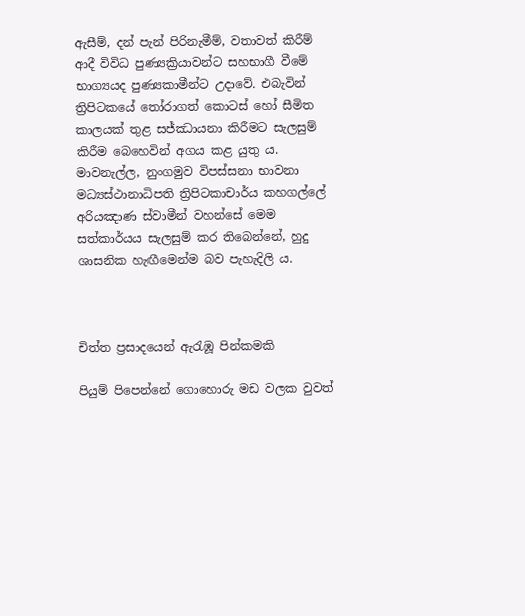ඇසීම්, දන් පැන් පිරිනැමීම්, වතාවත් කිරීම් ආදී විවිධ පුණ්‍යක්‍රියාවන්ට සහභාගී වීමේ භාග්‍යයද පුණ්‍යකාමීන්ට උදාවේ. එබැවින් ත්‍රිපිටකයේ තෝරාගත් කොටස් හෝ සීමිත කාලයක් තුළ සජ්ඣායනා කිරීමට සැලසුම් කිරීම බෙහෙවින් අගය කළ යුතු ය. මාවනැල්ල, නුංගමුව විපස්සනා භාවනා මධ්‍යස්ථානාධිපති ත්‍රිපිටකාචාර්ය කහගල්ලේ අරියඤාණ ස්වාමීන් වහන්සේ මෙම සත්කාර්යය සැලසුම් කර තිබෙන්නේ, හුදු ශාසනික හැඟීමෙන්ම බව පැහැදිලි ය.



චිත්ත ප්‍රසාදයෙන් ඇරැඹූ පින්කමකි

පියුම් පිපෙන්නේ ගොහොරු මඩ වලක වුවත්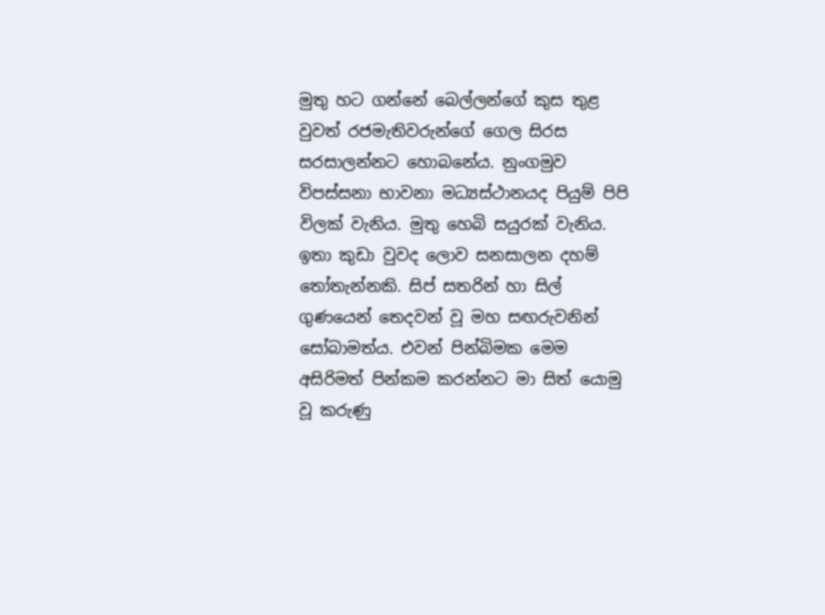මුතු හට ගන්නේ බෙල්ලන්ගේ කුස තුළ වුවත් රජමැතිවරුන්ගේ ගෙල සිරස සරසාලන්නට හොබනේය. නුංගමුව විපස්සනා භාවනා මධ්‍යස්ථානයද පියුම් පිපි විලක් වැනිය. මුතු හෙබි සයුරක් වැනිය. ඉතා කුඩා වුවද ලොව සනසාලන දහම් තෝතැන්නකි. සිප් සතරින් හා සිල් ගුණයෙන් තෙදවන් වූ මහ සඟරුවනින් සෝබාමත්ය. එවන් පින්බිමක මෙම අසිරිමත් පින්කම කරන්නට මා සිත් යොමු වූ කරුණු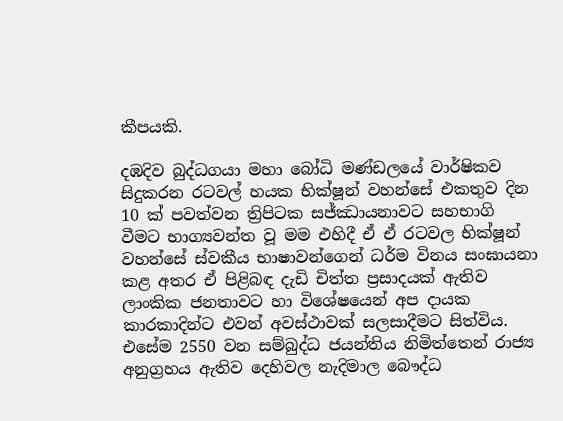කීපයකි.

දඹදිව බුද්ධගයා මහා බෝධි මණ්ඩලයේ වාර්ෂිකව සිදුකරන රටවල් හයක භික්ෂූන් වහන්සේ එකතුව දින 10 ක් පවත්වන ත්‍රිපිටක සජ්ඣායනාවට සහභාගි වීමට භාග්‍යවන්ත වූ මම එහිදී ඒ ඒ රටවල භික්ෂූන් වහන්සේ ස්වකීය භාෂාවන්ගෙන් ධර්ම විනය සංඝායනා කළ අතර ඒ පිළිබඳ දැඩි චිත්ත ප්‍රසාදයක් ඇතිව ලාංකික ජනතාවට හා විශේෂයෙන් අප දායක කාරකාදින්ට එවන් අවස්ථාවක් සලසාදීමට සිත්විය. එසේම 2550 වන සම්බුද්ධ ජයන්තිය නිමිත්තෙන් රාජ්‍ය අනුග්‍රහය ඇතිව දෙහිවල නැදිමාල බෞද්ධ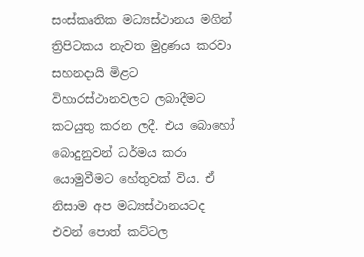සංස්කෘතික මධ්‍යස්ථානය මගින් ත්‍රිපිටකය නැවත මුද්‍රණය කරවා සහනදායි මිළට විහාරස්ථානවලට ලබාදීමට කටයුතු කරන ලදී. එය බොහෝ බොදුනුවන් ධර්මය කරා යොමුවීමට හේතුවක් විය. ඒ නිසාම අප මධ්‍යස්ථානයටද එවන් පොත් කට්ටල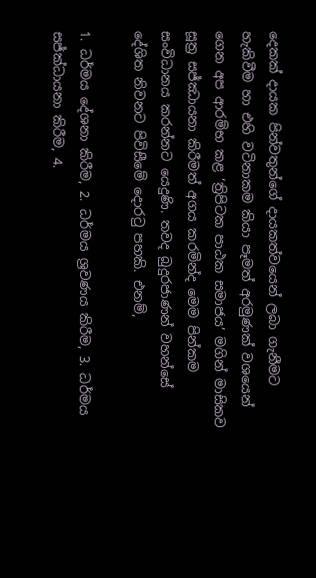දෙකක් දායක පින්වතුන්ගේ දායකත්වයෙන් ලබා ගැනීමට හැකිවීම හා එහි වටිනාකම කියා පෑමත් අරමුණක් වශයෙන් ගෙන අප ආරම්භ කළ ‘ත්‍රිපිටක පාඨක සමාජය’ මගින් මාසිකව සූත්‍ර සජ්ඣායනා කිරීමත් අගය කරමින්ද මෙම පින්කම සංවිධානය කරන්නට යෙදුණි. තවද බුදුරජාණන් වහන්සේ දේශිත නිවනට පිවිසීමේ දොරටු පහකි. එනම්,

1. ධර්මය දේශනා කිරීම, 2. ධර්මය ශ්‍රවණය කිරීම, 3. ධර්මය සජ්ක්‍ධායනා කිරීම, 4.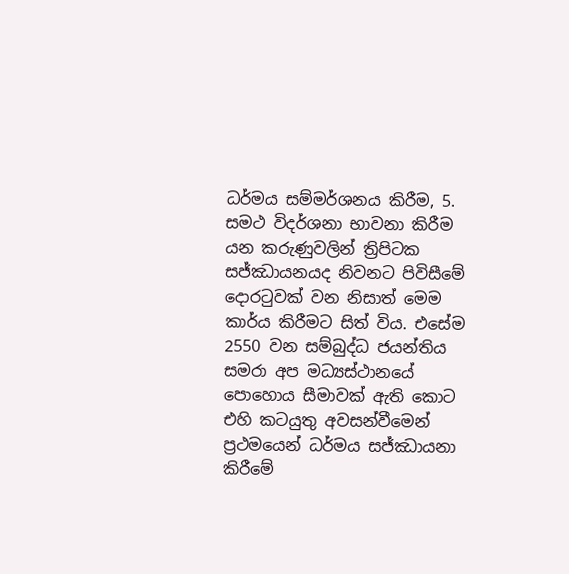ධර්මය සම්මර්ශනය කිරීම, 5. සමථ විදර්ශනා භාවනා කිරීම යන කරුණුවලින් ත්‍රිපිටක සජ්ඣායනයද නිවනට පිවිසීමේ දොරටුවක් වන නිසාත් මෙම කාර්ය කිරීමට සිත් විය. එසේම 2550 වන සම්බුද්ධ ජයන්තිය සමරා අප මධ්‍යස්ථානයේ පොහොය සීමාවක් ඇති කොට එහි කටයුතු අවසන්වීමෙන් ප්‍රථමයෙන් ධර්මය සජ්ඣායනා කිරීමේ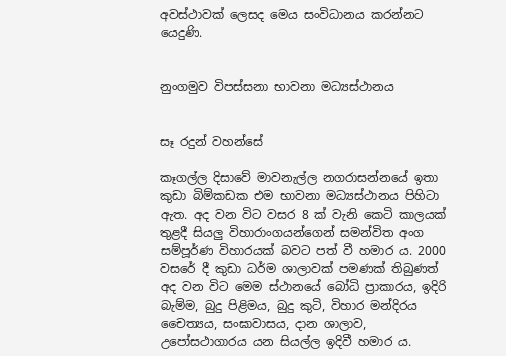අවස්ථාවක් ලෙසද මෙය සංවිධානය කරන්නට යෙදුණි.


නුංගමුව විපස්සනා භාවනා මධ්‍යස්ථානය


සෑ රදුන් වහන්සේ

කෑගල්ල දිසාවේ මාවනැල්ල නගරාසන්නයේ ඉතා කුඩා බිම්කඩක එම භාවනා මධ්‍යස්ථානය පිහිටා ඇත. අද වන විට වසර 8 ක් වැනි කෙටි කාලයක් තුළදී සියලු විහාරාංගයන්ගෙන් සමන්විත අංග සම්පූර්ණ විහාරයක් බවට පත් වී හමාර ය. 2000 වසරේ දී කුඩා ධර්ම ශාලාවක් පමණක් තිබුණත් අද වන විට මෙම ස්ථානයේ බෝධි ප්‍රාකාරය, ඉදිරි බැම්ම, බුදු පිළිමය, බුදු කුටි, විහාර මන්දිරය චෛත්‍යය, සංඝාවාසය, දාන ශාලාව, උපෝසථාගාරය යන සියල්ල ඉදිවී හමාර ය.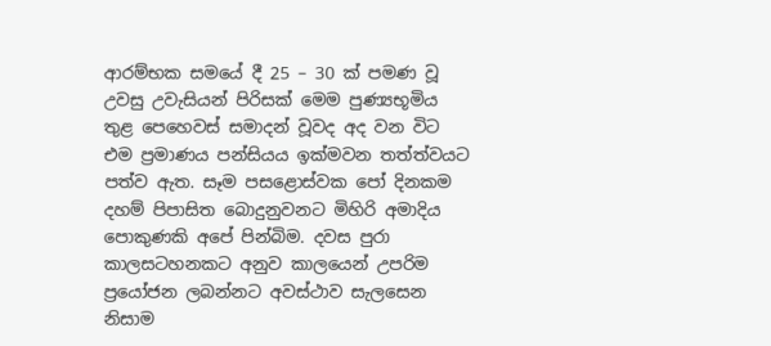ආරම්භක සමයේ දී 25 – 30 ක් පමණ වූ උවසු උවැසියන් පිරිසක් මෙම පුණ්‍යභූමිය තුළ පෙහෙවස් සමාදන් වූවද අද වන විට එම ප්‍රමාණය පන්සියය ඉක්මවන තත්ත්වයට පත්ව ඇත. සෑම පසළොස්වක පෝ දිනකම දහම් පිපාසිත බොදුනුවනට මිහිරි අමාදිය පොකුණකි අපේ පින්බිම. දවස පුරා කාලසටහනකට අනුව කාලයෙන් උපරිම ප්‍රයෝජන ලබන්නට අවස්ථාව සැලසෙන නිසාම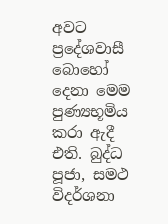අවට ප්‍රදේශවාසී බොහෝ දෙනා මෙම පුණ්‍යභූමිය කරා ඇදී එති. බුද්ධ පූජා, සමථ විදර්ශනා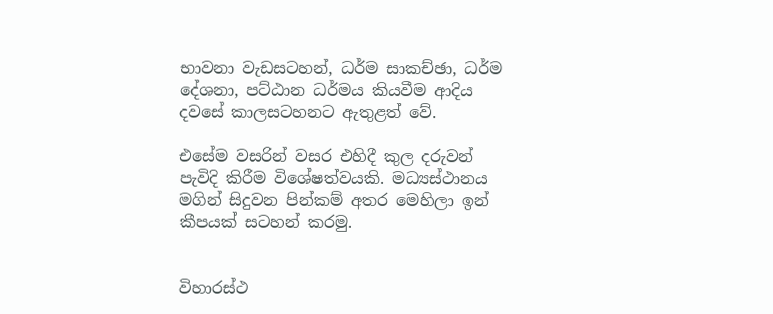භාවනා වැඩසටහන්, ධර්ම සාකච්ඡා, ධර්ම දේශනා, පට්ඨාන ධර්මය කියවීම ආදිය දවසේ කාලසටහනට ඇතුළත් වේ.

එසේම වසරින් වසර එහිදී කුල දරුවන් පැවිදි කිරීම විශේෂත්වයකි. මධ්‍යස්ථානය මගින් සිදුවන පින්කම් අතර මෙහිලා ඉන් කීපයක් සටහන් කරමු.


විහාරස්ථ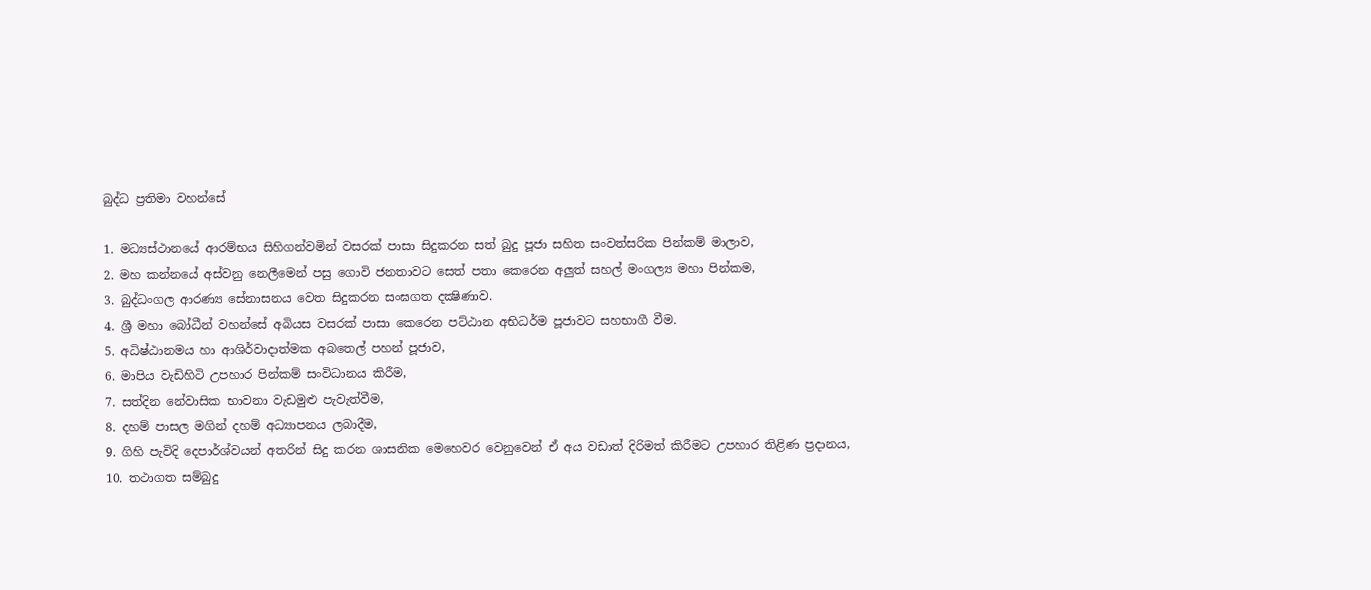බුද්ධ ප්‍රතිමා වහන්සේ

1. මධ්‍යස්ථානයේ ආරම්භය සිහිගන්වමින් වසරක් පාසා සිදුකරන සත් බුදු පූජා සහිත සංවත්සරික පින්කම් මාලාව,
2. මහ කන්නයේ අස්වනු නෙලීමෙන් පසු ගොවි ජනතාවට සෙත් පතා කෙරෙන අලුත් සහල් මංගල්‍ය මහා පින්කම,
3. බුද්ධංගල ආරණ්‍ය සේනාසනය වෙත සිදුකරන සංඝගත දක්‍ෂිණාව.
4. ශ්‍රී මහා බෝධීන් වහන්සේ අබියස වසරක් පාසා කෙරෙන පට්ඨාන අභිධර්ම පූජාවට සහභාගී වීම.
5. අධිෂ්ඨානමය හා ආශිර්වාදාත්මක අබතෙල් පහන් පූජාව,
6. මාපිය වැඩිහිටි උපහාර පින්කම් සංවිධානය කිරීම,
7. සත්දින නේවාසික භාවනා වැඩමුළු පැවැත්වීම,
8. දහම් පාසල මගින් දහම් අධ්‍යාපනය ලබාදීම,
9. ගිහි පැවිදි දෙපාර්ශ්වයන් අතරින් සිදු කරන ශාසනික මෙහෙවර වෙනුවෙන් ඒ අය වඩාත් දිරිමත් කිරීමට උපහාර තිළිණ ප්‍රදානය,
10. තථාගත සම්බුදු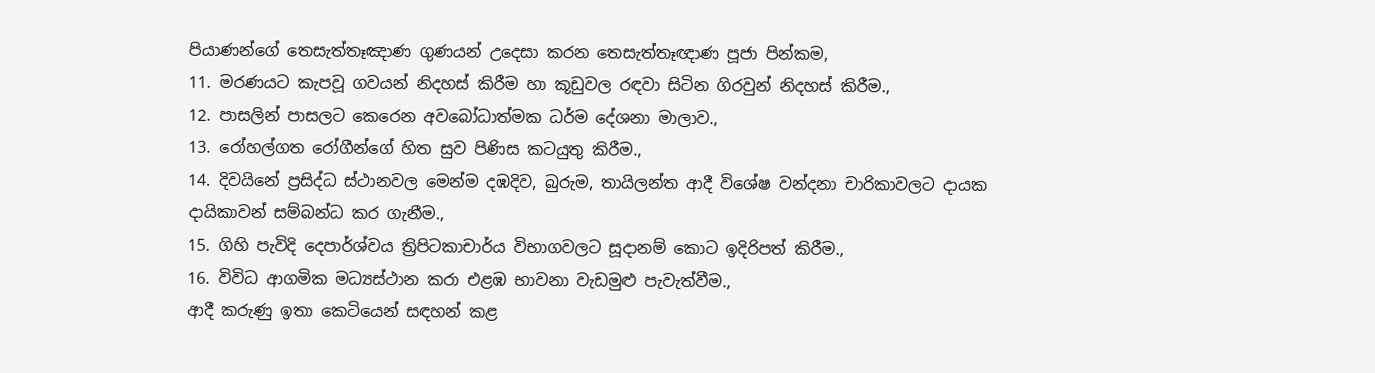පියාණන්ගේ තෙසැත්තෑඤාණ ගුණයන් උදෙසා කරන තෙසැත්තෑඥාණ පූජා පින්කම,
11. මරණයට කැපවූ ගවයන් නිදහස් කිරීම හා කූඩුවල රඳවා සිටින ගිරවුන් නිදහස් කිරීම.,
12. පාසලින් පාසලට කෙරෙන අවබෝධාත්මක ධර්ම දේශනා මාලාව.,
13. රෝහල්ගත රෝගීන්ගේ හිත සුව පිණිස කටයුතු කිරීම.,
14. දිවයිනේ ප්‍රසිද්ධ ස්ථානවල මෙන්ම දඹදිව, බුරුම, තායිලන්ත ආදී විශේෂ වන්දනා චාරිකාවලට දායක දායිකාවන් සම්බන්ධ කර ගැනීම.,
15. ගිහි පැවිදි දෙපාර්ශ්වය ත්‍රිපිටකාචාර්ය විභාගවලට සූදානම් කොට ඉදිරිපත් කිරීම.,
16. විවිධ ආගමික මධ්‍යස්ථාන කරා එළඹ භාවනා වැඩමුළු පැවැත්වීම.,
ආදී කරුණු ඉතා කෙටියෙන් සඳහන් කළ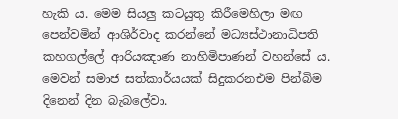හැකි ය. මෙම සියලු කටයුතු කිරීමෙහිලා මඟ පෙන්වමින් ආශිර්වාද කරන්නේ මධ්‍යස්ථානාධිපති කහගල්ලේ ආරියඤාණ නාහිමිපාණන් වහන්සේ ය. මෙවන් සමාජ සත්කාර්යයක් සිදුකරනඑම පින්බිම දිනෙන් දින බැබලේවා.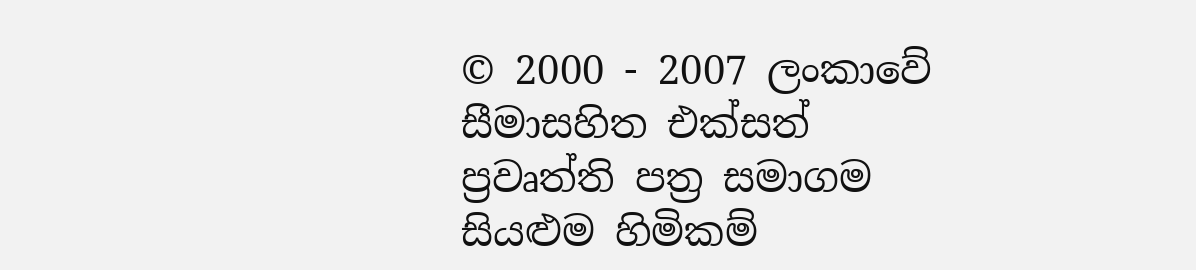© 2000 - 2007 ලංකාවේ සීමාසහිත එක්සත් ප්‍රවෘත්ති පත්‍ර සමාගම
සියළුම හිමිකම්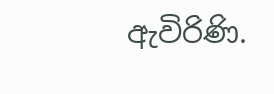ඇවිරිණි.